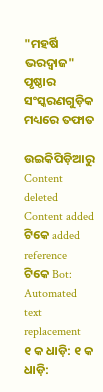"ମହର୍ଷି ଭରଦ୍ଵାଜ" ପୃଷ୍ଠାର ସଂସ୍କରଣ‌ଗୁଡ଼ିକ ମଧ୍ୟରେ ତଫାତ

ଉଇକିପିଡ଼ିଆ‌ରୁ
Content deleted Content added
ଟିକେ added reference
ଟିକେ Bot: Automated text replacement
୧ କ ଧାଡ଼ି: ୧ କ ଧାଡ଼ି: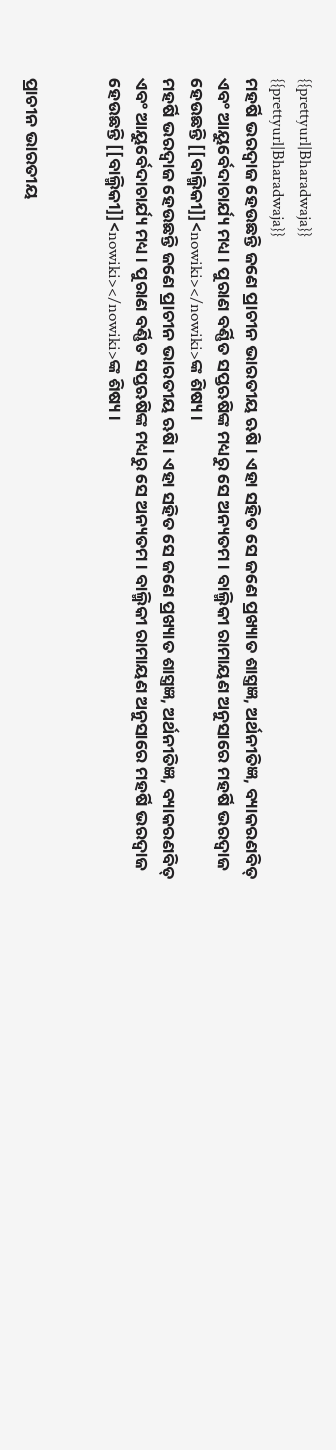{{prettyurl|Bharadwaja}}
{{prettyurl|Bharadwaja}}
ମହର୍ଷି ଭରଦ୍ଵାଜ ହେଉଛନ୍ତି ଜଣେ ପ୍ରାଚୀନ ଭାରତୀୟ ଋଷି । ଏହା ସହିତ ସେ ଜଣେ ପ୍ରଖ୍ୟାତ ଶାସ୍ତ୍ରଜ୍ଞ, ଅର୍ଥନୀତିଜ୍ଞ, ବ୍ୟାକରଣବିତ୍ ଏବଂ ଆୟୁର୍ବେଦାଚାର୍ଯ୍ୟ ମଧ୍ୟ । ପୁରାଣ ବର୍ଣ୍ଣିତ ସପ୍ତଋଷିଙ୍କ ମଧ୍ୟରୁ ସେ ଅନ୍ୟତମ । ବାଲ୍ମିକୀ ରାମାୟଣ ଅନୁସାରେ ମହର୍ଷି ଭରଦ୍ଵାଜ ହେଉଛନ୍ତି [[ବାଲ୍ମିକୀ]]<nowiki></nowiki>ଙ୍କ ଶିଷ୍ୟ ।
ମହର୍ଷି ଭରଦ୍ୱାଜ ହେଉଛନ୍ତି ଜଣେ ପ୍ରାଚୀନ ଭାରତୀୟ ଋଷି । ଏହା ସହିତ ସେ ଜଣେ ପ୍ରଖ୍ୟାତ ଶାସ୍ତ୍ରଜ୍ଞ, ଅର୍ଥନୀତିଜ୍ଞ, ବ୍ୟାକରଣବିତ୍ ଏବଂ ଆୟୁର୍ବେଦାଚାର୍ଯ୍ୟ ମଧ୍ୟ । ପୁରାଣ ବର୍ଣ୍ଣିତ ସପ୍ତଋଷିଙ୍କ ମଧ୍ୟରୁ ସେ ଅନ୍ୟତମ । ବାଲ୍ମିକୀ ରାମାୟଣ ଅନୁସାରେ ମହର୍ଷି ଭରଦ୍ୱାଜ ହେଉଛନ୍ତି [[ବାଲ୍ମିକୀ]]<nowiki></nowiki>ଙ୍କ ଶିଷ୍ୟ ।


ପ୍ରାଚୀନ ଭାରତୀୟ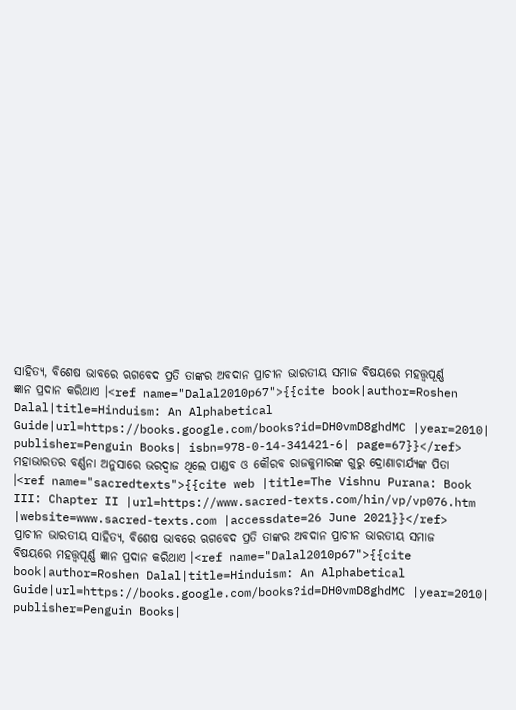ସାହିତ୍ୟ, ବିଶେଷ ଭାବରେ ଋଗବେଦ ପ୍ରତି ତାଙ୍କର ଅବଦାନ ପ୍ରାଚୀନ ଭାରତୀୟ ସମାଜ ବିଷୟରେ ମହତ୍ତ୍ଵପୂର୍ଣ୍ଣ ଜ୍ଞାନ ପ୍ରଦାନ କରିଥାଏ ।<ref name="Dalal2010p67">{{cite book|author=Roshen Dalal|title=Hinduism: An Alphabetical Guide|url=https://books.google.com/books?id=DH0vmD8ghdMC |year=2010| publisher=Penguin Books| isbn=978-0-14-341421-6| page=67}}</ref> ମହାଭାରତର ବର୍ଣ୍ଣନା ଅନୁସାରେ ଭରଦ୍ୱାଜ ଥିଲେ ପାଣ୍ଡବ ଓ କୌରବ ରାଜକୁମାରଙ୍କ ଗୁରୁ ଦ୍ରୋଣାଚାର୍ଯ୍ୟଙ୍କ ପିତା ।<ref name="sacredtexts">{{cite web |title=The Vishnu Purana: Book III: Chapter II |url=https://www.sacred-texts.com/hin/vp/vp076.htm |website=www.sacred-texts.com |accessdate=26 June 2021}}</ref>
ପ୍ରାଚୀନ ଭାରତୀୟ ସାହିତ୍ୟ, ବିଶେଷ ଭାବରେ ଋଗବେଦ ପ୍ରତି ତାଙ୍କର ଅବଦାନ ପ୍ରାଚୀନ ଭାରତୀୟ ସମାଜ ବିଷୟରେ ମହତ୍ତ୍ୱପୂର୍ଣ୍ଣ ଜ୍ଞାନ ପ୍ରଦାନ କରିଥାଏ ।<ref name="Dalal2010p67">{{cite book|author=Roshen Dalal|title=Hinduism: An Alphabetical Guide|url=https://books.google.com/books?id=DH0vmD8ghdMC |year=2010| publisher=Penguin Books|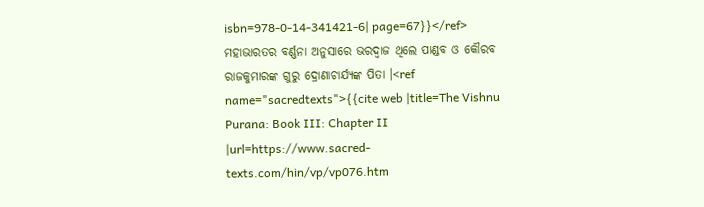isbn=978-0-14-341421-6| page=67}}</ref> ମହାଭାରତର ବର୍ଣ୍ଣନା ଅନୁସାରେ ଭରଦ୍ୱାଜ ଥିଲେ ପାଣ୍ଡବ ଓ କୌରବ ରାଜକୁମାରଙ୍କ ଗୁରୁ ଦ୍ରୋଣାଚାର୍ଯ୍ୟଙ୍କ ପିତା ।<ref name="sacredtexts">{{cite web |title=The Vishnu Purana: Book III: Chapter II |url=https://www.sacred-texts.com/hin/vp/vp076.htm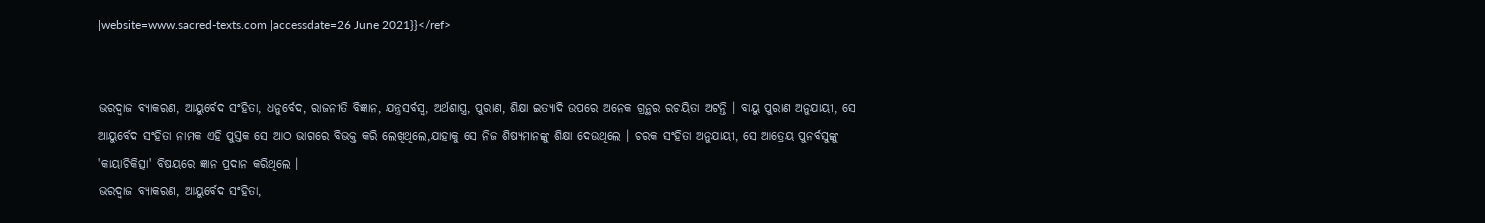|website=www.sacred-texts.com |accessdate=26 June 2021}}</ref>


ଭରଦ୍ଵାଜ ବ୍ୟାକରଣ, ଆୟୁର୍ବେଦ ସଂହିତା, ଧନୁର୍ବେଦ, ରାଜନୀତି ବିଜ୍ଞାନ, ଯନ୍ତ୍ରସର୍ବସ୍ଵ, ଅର୍ଥଶାସ୍ତ୍ର, ପୁରାଣ, ଶିକ୍ଷା ଇତ୍ୟାଦି ଉପରେ ଅନେକ ଗ୍ରନ୍ଥର ରଚୟିତା ଅଟନ୍ତି । ବାୟୁ ପୁରାଣ ଅନୁଯାୟୀ, ସେ ଆୟୁର୍ବେଦ ସଂହିତା ନାମକ ଏହି ପୁସ୍ତକ ସେ ଆଠ ଭାଗରେ ବିଭକ୍ତ କରି ଲେଖିଥିଲେ,ଯାହାକୁ ସେ ନିଜ ଶିଷ୍ୟମାନଙ୍କୁ ଶିକ୍ଷା ଦେଉଥିଲେ । ଚରକ ସଂହିତା ଅନୁଯାୟୀ, ସେ ଆତ୍ରେୟ ପୁନର୍ବସୁଙ୍କୁ 'କାୟାଚିକିତ୍ସା' ବିଷୟରେ ଜ୍ଞାନ ପ୍ରଦାନ କରିଥିଲେ ।
ଭରଦ୍ୱାଜ ବ୍ୟାକରଣ, ଆୟୁର୍ବେଦ ସଂହିତା,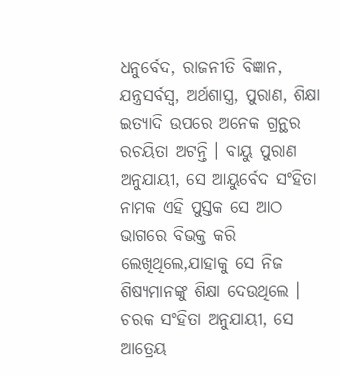ଧନୁର୍ବେଦ, ରାଜନୀତି ବିଜ୍ଞାନ, ଯନ୍ତ୍ରସର୍ବସ୍ୱ, ଅର୍ଥଶାସ୍ତ୍ର, ପୁରାଣ, ଶିକ୍ଷା ଇତ୍ୟାଦି ଉପରେ ଅନେକ ଗ୍ରନ୍ଥର ରଚୟିତା ଅଟନ୍ତି । ବାୟୁ ପୁରାଣ ଅନୁଯାୟୀ, ସେ ଆୟୁର୍ବେଦ ସଂହିତା ନାମକ ଏହି ପୁସ୍ତକ ସେ ଆଠ ଭାଗରେ ବିଭକ୍ତ କରି ଲେଖିଥିଲେ,ଯାହାକୁ ସେ ନିଜ ଶିଷ୍ୟମାନଙ୍କୁ ଶିକ୍ଷା ଦେଉଥିଲେ । ଚରକ ସଂହିତା ଅନୁଯାୟୀ, ସେ ଆତ୍ରେୟ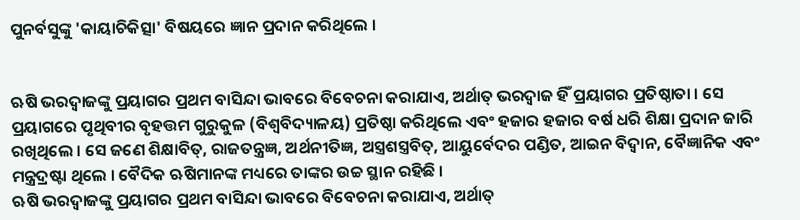ପୁନର୍ବସୁଙ୍କୁ 'କାୟାଚିକିତ୍ସା' ବିଷୟରେ ଜ୍ଞାନ ପ୍ରଦାନ କରିଥିଲେ ।


ଋଷି ଭରଦ୍ୱାଜଙ୍କୁ ପ୍ରୟାଗର ପ୍ରଥମ ବାସିନ୍ଦା ଭାବରେ ବିବେଚନା କରାଯାଏ, ଅର୍ଥାତ୍ ଭରଦ୍ଵାଜ ହିଁ ପ୍ରୟାଗର ପ୍ରତିଷ୍ଠାତା । ସେ ପ୍ରୟାଗରେ ପୃଥିବୀର ବୃହତ୍ତମ ଗୁରୁକୁଳ (ବିଶ୍ୱବିଦ୍ୟାଳୟ) ପ୍ରତିଷ୍ଠା କରିଥିଲେ ଏବଂ ହଜାର ହଜାର ବର୍ଷ ଧରି ଶିକ୍ଷା ପ୍ରଦାନ ଜାରି ରଖିଥିଲେ । ସେ ଜଣେ ଶିକ୍ଷାବିତ୍, ରାଜତନ୍ତ୍ରଜ୍ଞ, ଅର୍ଥନୀତିଜ୍ଞ, ଅସ୍ତ୍ରଶସ୍ତ୍ରବିତ୍, ଆୟୁର୍ବେଦର ପଣ୍ଡିତ, ଆଇନ ବିଦ୍ୱାନ, ବୈଜ୍ଞାନିକ ଏବଂ ମନ୍ତ୍ରଦ୍ରଷ୍ଟା ଥିଲେ । ବୈଦିକ ଋଷିମାନଙ୍କ ମଧ୍ୟରେ ତାଙ୍କର ଉଚ୍ଚ ସ୍ଥାନ ରହିଛି ।
ଋଷି ଭରଦ୍ୱାଜଙ୍କୁ ପ୍ରୟାଗର ପ୍ରଥମ ବାସିନ୍ଦା ଭାବରେ ବିବେଚନା କରାଯାଏ, ଅର୍ଥାତ୍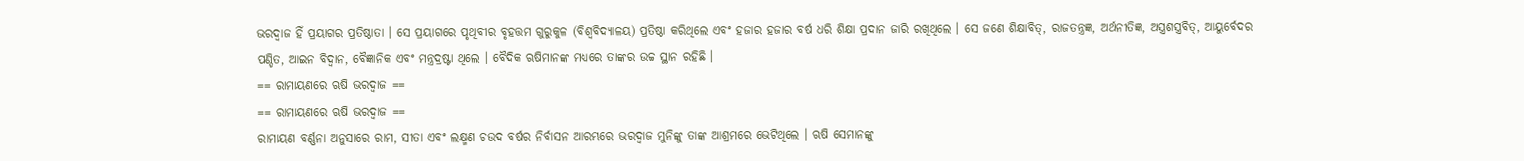ଭରଦ୍ୱାଜ ହିଁ ପ୍ରୟାଗର ପ୍ରତିଷ୍ଠାତା । ସେ ପ୍ରୟାଗରେ ପୃଥିବୀର ବୃହତ୍ତମ ଗୁରୁକୁଳ (ବିଶ୍ୱବିଦ୍ୟାଳୟ) ପ୍ରତିଷ୍ଠା କରିଥିଲେ ଏବଂ ହଜାର ହଜାର ବର୍ଷ ଧରି ଶିକ୍ଷା ପ୍ରଦାନ ଜାରି ରଖିଥିଲେ । ସେ ଜଣେ ଶିକ୍ଷାବିତ୍, ରାଜତନ୍ତ୍ରଜ୍ଞ, ଅର୍ଥନୀତିଜ୍ଞ, ଅସ୍ତ୍ରଶସ୍ତ୍ରବିତ୍, ଆୟୁର୍ବେଦର ପଣ୍ଡିତ, ଆଇନ ବିଦ୍ୱାନ, ବୈଜ୍ଞାନିକ ଏବଂ ମନ୍ତ୍ରଦ୍ରଷ୍ଟା ଥିଲେ । ବୈଦିକ ଋଷିମାନଙ୍କ ମଧ୍ୟରେ ତାଙ୍କର ଉଚ୍ଚ ସ୍ଥାନ ରହିଛି ।
== ରାମାୟଣରେ ଋଷି ଭରଦ୍ଵାଜ ==
== ରାମାୟଣରେ ଋଷି ଭରଦ୍ୱାଜ ==
ରାମାୟଣ ବର୍ଣ୍ଣନା ଅନୁସାରେ ରାମ, ସୀତା ଏବଂ ଲକ୍ଷ୍ମଣ ଚଉଦ ବର୍ଷର ନିର୍ବାସନ ଆରମ୍ଭରେ ଭରଦ୍ଵାଜ ମୁନିଙ୍କୁ ତାଙ୍କ ଆଶ୍ରମରେ ଭେଟିଥିଲେ । ଋଷି ସେମାନଙ୍କୁ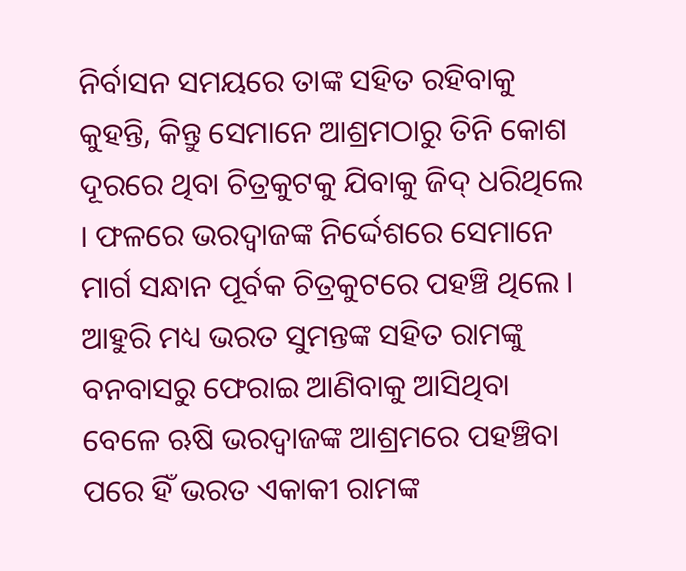ନିର୍ବାସନ ସମୟରେ ତାଙ୍କ ସହିତ ରହିବାକୁ କୁହନ୍ତି, କିନ୍ତୁ ସେମାନେ ଆଶ୍ରମଠାରୁ ତିନି କୋଶ ଦୂରରେ ଥିବା ଚିତ୍ରକୁଟକୁ ଯିବାକୁ ଜିଦ୍ ଧରିଥିଲେ । ଫଳରେ ଭରଦ୍ୱାଜଙ୍କ ନିର୍ଦ୍ଦେଶରେ ସେମାନେ ମାର୍ଗ ସନ୍ଧାନ ପୂର୍ବକ ଚିତ୍ରକୁଟରେ ପହଞ୍ଚି ଥିଲେ । ଆହୁରି ମଧ୍ୟ ଭରତ ସୁମନ୍ତଙ୍କ ସହିତ ରାମଙ୍କୁ ବନବାସରୁ ଫେରାଇ ଆଣିବାକୁ ଆସିଥିବା ବେଳେ ଋଷି ଭରଦ୍ଵାଜଙ୍କ ଆଶ୍ରମରେ ପହଞ୍ଚିବା ପରେ ହିଁ ଭରତ ଏକାକୀ ରାମଙ୍କ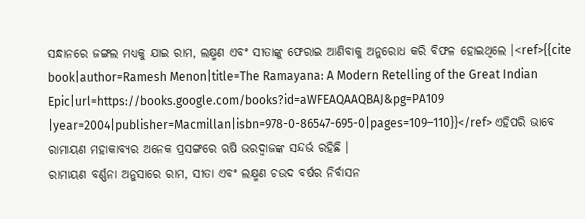ସନ୍ଧାନରେ ଜଙ୍ଗଲ ମଧ୍ୟକୁ ଯାଇ ରାମ, ଲକ୍ଷ୍ମଣ ଏବଂ ସୀତାଙ୍କୁ ଫେରାଇ ଆଣିବାକୁ ଅନୁରୋଧ କରି ବିଫଳ ହୋଇଥିଲେ ।<ref>{{cite book|author=Ramesh Menon|title=The Ramayana: A Modern Retelling of the Great Indian Epic|url=https://books.google.com/books?id=aWFEAQAAQBAJ&pg=PA109 |year=2004|publisher=Macmillan|isbn=978-0-86547-695-0|pages=109–110}}</ref> ଏହିପରି ଭାବେ ରାମାୟଣ ମହାକାବ୍ୟର ଅନେକ ପ୍ରସଙ୍ଗରେ ଋଷି ଭରଦ୍ଵାଜଙ୍କ ସନ୍ଦର୍ଭ ରହିଛି ।
ରାମାୟଣ ବର୍ଣ୍ଣନା ଅନୁସାରେ ରାମ, ସୀତା ଏବଂ ଲକ୍ଷ୍ମଣ ଚଉଦ ବର୍ଷର ନିର୍ବାସନ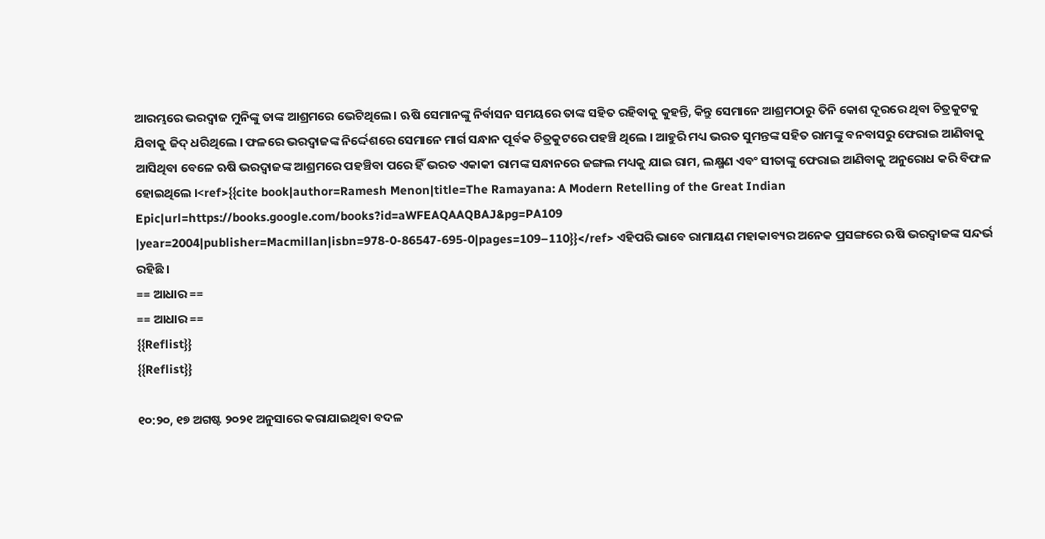ଆରମ୍ଭରେ ଭରଦ୍ୱାଜ ମୁନିଙ୍କୁ ତାଙ୍କ ଆଶ୍ରମରେ ଭେଟିଥିଲେ । ଋଷି ସେମାନଙ୍କୁ ନିର୍ବାସନ ସମୟରେ ତାଙ୍କ ସହିତ ରହିବାକୁ କୁହନ୍ତି, କିନ୍ତୁ ସେମାନେ ଆଶ୍ରମଠାରୁ ତିନି କୋଶ ଦୂରରେ ଥିବା ଚିତ୍ରକୁଟକୁ ଯିବାକୁ ଜିଦ୍ ଧରିଥିଲେ । ଫଳରେ ଭରଦ୍ୱାଜଙ୍କ ନିର୍ଦ୍ଦେଶରେ ସେମାନେ ମାର୍ଗ ସନ୍ଧାନ ପୂର୍ବକ ଚିତ୍ରକୁଟରେ ପହଞ୍ଚି ଥିଲେ । ଆହୁରି ମଧ୍ୟ ଭରତ ସୁମନ୍ତଙ୍କ ସହିତ ରାମଙ୍କୁ ବନବାସରୁ ଫେରାଇ ଆଣିବାକୁ ଆସିଥିବା ବେଳେ ଋଷି ଭରଦ୍ୱାଜଙ୍କ ଆଶ୍ରମରେ ପହଞ୍ଚିବା ପରେ ହିଁ ଭରତ ଏକାକୀ ରାମଙ୍କ ସନ୍ଧାନରେ ଜଙ୍ଗଲ ମଧ୍ୟକୁ ଯାଇ ରାମ, ଲକ୍ଷ୍ମଣ ଏବଂ ସୀତାଙ୍କୁ ଫେରାଇ ଆଣିବାକୁ ଅନୁରୋଧ କରି ବିଫଳ ହୋଇଥିଲେ ।<ref>{{cite book|author=Ramesh Menon|title=The Ramayana: A Modern Retelling of the Great Indian Epic|url=https://books.google.com/books?id=aWFEAQAAQBAJ&pg=PA109 |year=2004|publisher=Macmillan|isbn=978-0-86547-695-0|pages=109–110}}</ref> ଏହିପରି ଭାବେ ରାମାୟଣ ମହାକାବ୍ୟର ଅନେକ ପ୍ରସଙ୍ଗରେ ଋଷି ଭରଦ୍ୱାଜଙ୍କ ସନ୍ଦର୍ଭ ରହିଛି ।
== ଆଧାର ==
== ଆଧାର ==
{{Reflist}}
{{Reflist}}

୧୦:୨୦, ୧୭ ଅଗଷ୍ଟ ୨୦୨୧ ଅନୁସାରେ କରାଯାଇଥିବା ବଦଳ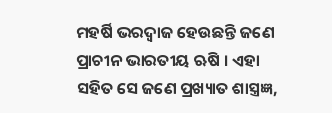ମହର୍ଷି ଭରଦ୍ୱାଜ ହେଉଛନ୍ତି ଜଣେ ପ୍ରାଚୀନ ଭାରତୀୟ ଋଷି । ଏହା ସହିତ ସେ ଜଣେ ପ୍ରଖ୍ୟାତ ଶାସ୍ତ୍ରଜ୍ଞ,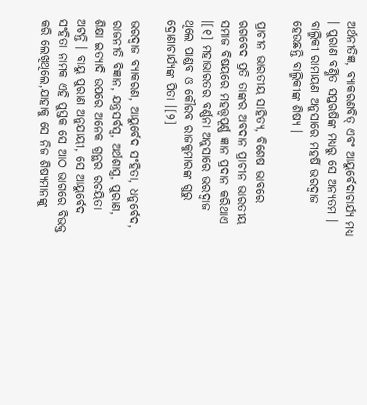ଅର୍ଥନୀତିଜ୍ଞ, ବ୍ୟାକରଣବିତ୍ ଏବଂ ଆୟୁର୍ବେଦାଚାର୍ଯ୍ୟ ମଧ୍ୟ । ପୁରାଣ ବର୍ଣ୍ଣିତ ସପ୍ତଋଷିଙ୍କ ମଧ୍ୟରୁ ସେ ଅନ୍ୟତମ । ବାଲ୍ମିକୀ ରାମାୟଣ ଅନୁସାରେ ମହର୍ଷି ଭରଦ୍ୱାଜ ହେଉଛନ୍ତି ବାଲ୍ମିକୀଙ୍କ ଶିଷ୍ୟ ।

ପ୍ରାଚୀନ ଭାରତୀୟ ସାହିତ୍ୟ, ବିଶେଷ ଭାବରେ ଋଗବେଦ ପ୍ରତି ତାଙ୍କର ଅବଦାନ ପ୍ରାଚୀନ ଭାରତୀୟ ସମାଜ ବିଷୟରେ ମହତ୍ତ୍ୱପୂର୍ଣ୍ଣ ଜ୍ଞାନ ପ୍ରଦାନ କରିଥାଏ ।[୧] ମହାଭାରତର ବର୍ଣ୍ଣନା ଅନୁସାରେ ଭରଦ୍ୱାଜ ଥିଲେ ପାଣ୍ଡବ ଓ କୌରବ ରାଜକୁମାରଙ୍କ ଗୁରୁ ଦ୍ରୋଣାଚାର୍ଯ୍ୟଙ୍କ ପିତା ।[୨]

ଭରଦ୍ୱାଜ ବ୍ୟାକରଣ, ଆୟୁର୍ବେଦ ସଂହିତା, ଧନୁର୍ବେଦ, ରାଜନୀତି ବିଜ୍ଞାନ, ଯନ୍ତ୍ରସର୍ବସ୍ୱ, ଅର୍ଥଶାସ୍ତ୍ର, ପୁରାଣ, ଶିକ୍ଷା ଇତ୍ୟାଦି ଉପରେ ଅନେକ ଗ୍ରନ୍ଥର ରଚୟିତା ଅଟନ୍ତି । ବାୟୁ ପୁରାଣ ଅନୁଯାୟୀ, ସେ ଆୟୁର୍ବେଦ ସଂହିତା ନାମକ ଏହି ପୁସ୍ତକ ସେ ଆଠ ଭାଗରେ ବିଭକ୍ତ କରି ଲେଖିଥିଲେ,ଯାହାକୁ ସେ ନିଜ ଶିଷ୍ୟମାନଙ୍କୁ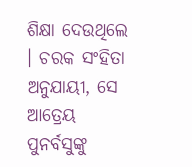ଶିକ୍ଷା ଦେଉଥିଲେ । ଚରକ ସଂହିତା ଅନୁଯାୟୀ, ସେ ଆତ୍ରେୟ ପୁନର୍ବସୁଙ୍କୁ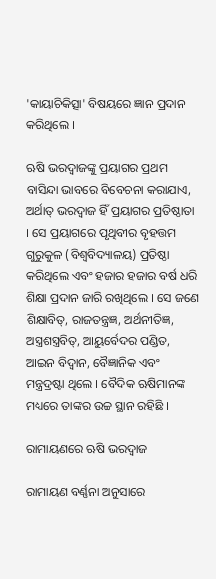'କାୟାଚିକିତ୍ସା' ବିଷୟରେ ଜ୍ଞାନ ପ୍ରଦାନ କରିଥିଲେ ।

ଋଷି ଭରଦ୍ୱାଜଙ୍କୁ ପ୍ରୟାଗର ପ୍ରଥମ ବାସିନ୍ଦା ଭାବରେ ବିବେଚନା କରାଯାଏ, ଅର୍ଥାତ୍ ଭରଦ୍ୱାଜ ହିଁ ପ୍ରୟାଗର ପ୍ରତିଷ୍ଠାତା । ସେ ପ୍ରୟାଗରେ ପୃଥିବୀର ବୃହତ୍ତମ ଗୁରୁକୁଳ (ବିଶ୍ୱବିଦ୍ୟାଳୟ) ପ୍ରତିଷ୍ଠା କରିଥିଲେ ଏବଂ ହଜାର ହଜାର ବର୍ଷ ଧରି ଶିକ୍ଷା ପ୍ରଦାନ ଜାରି ରଖିଥିଲେ । ସେ ଜଣେ ଶିକ୍ଷାବିତ୍, ରାଜତନ୍ତ୍ରଜ୍ଞ, ଅର୍ଥନୀତିଜ୍ଞ, ଅସ୍ତ୍ରଶସ୍ତ୍ରବିତ୍, ଆୟୁର୍ବେଦର ପଣ୍ଡିତ, ଆଇନ ବିଦ୍ୱାନ, ବୈଜ୍ଞାନିକ ଏବଂ ମନ୍ତ୍ରଦ୍ରଷ୍ଟା ଥିଲେ । ବୈଦିକ ଋଷିମାନଙ୍କ ମଧ୍ୟରେ ତାଙ୍କର ଉଚ୍ଚ ସ୍ଥାନ ରହିଛି ।

ରାମାୟଣରେ ଋଷି ଭରଦ୍ୱାଜ

ରାମାୟଣ ବର୍ଣ୍ଣନା ଅନୁସାରେ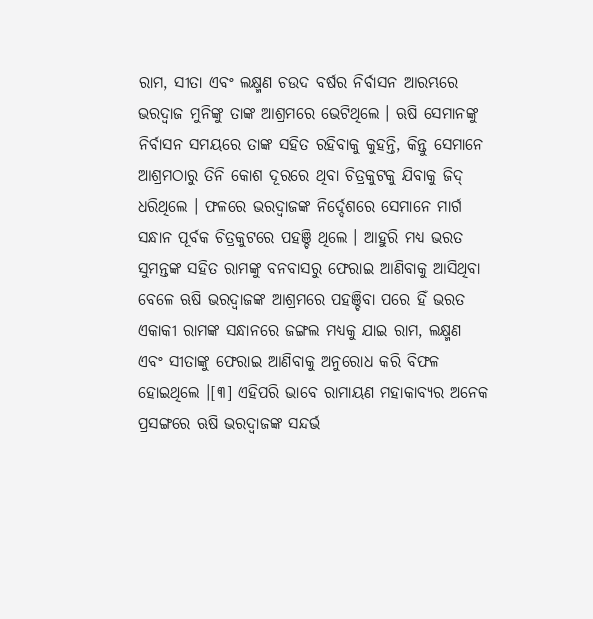ରାମ, ସୀତା ଏବଂ ଲକ୍ଷ୍ମଣ ଚଉଦ ବର୍ଷର ନିର୍ବାସନ ଆରମ୍ଭରେ ଭରଦ୍ୱାଜ ମୁନିଙ୍କୁ ତାଙ୍କ ଆଶ୍ରମରେ ଭେଟିଥିଲେ । ଋଷି ସେମାନଙ୍କୁ ନିର୍ବାସନ ସମୟରେ ତାଙ୍କ ସହିତ ରହିବାକୁ କୁହନ୍ତି, କିନ୍ତୁ ସେମାନେ ଆଶ୍ରମଠାରୁ ତିନି କୋଶ ଦୂରରେ ଥିବା ଚିତ୍ରକୁଟକୁ ଯିବାକୁ ଜିଦ୍ ଧରିଥିଲେ । ଫଳରେ ଭରଦ୍ୱାଜଙ୍କ ନିର୍ଦ୍ଦେଶରେ ସେମାନେ ମାର୍ଗ ସନ୍ଧାନ ପୂର୍ବକ ଚିତ୍ରକୁଟରେ ପହଞ୍ଚି ଥିଲେ । ଆହୁରି ମଧ୍ୟ ଭରତ ସୁମନ୍ତଙ୍କ ସହିତ ରାମଙ୍କୁ ବନବାସରୁ ଫେରାଇ ଆଣିବାକୁ ଆସିଥିବା ବେଳେ ଋଷି ଭରଦ୍ୱାଜଙ୍କ ଆଶ୍ରମରେ ପହଞ୍ଚିବା ପରେ ହିଁ ଭରତ ଏକାକୀ ରାମଙ୍କ ସନ୍ଧାନରେ ଜଙ୍ଗଲ ମଧ୍ୟକୁ ଯାଇ ରାମ, ଲକ୍ଷ୍ମଣ ଏବଂ ସୀତାଙ୍କୁ ଫେରାଇ ଆଣିବାକୁ ଅନୁରୋଧ କରି ବିଫଳ ହୋଇଥିଲେ ।[୩] ଏହିପରି ଭାବେ ରାମାୟଣ ମହାକାବ୍ୟର ଅନେକ ପ୍ରସଙ୍ଗରେ ଋଷି ଭରଦ୍ୱାଜଙ୍କ ସନ୍ଦର୍ଭ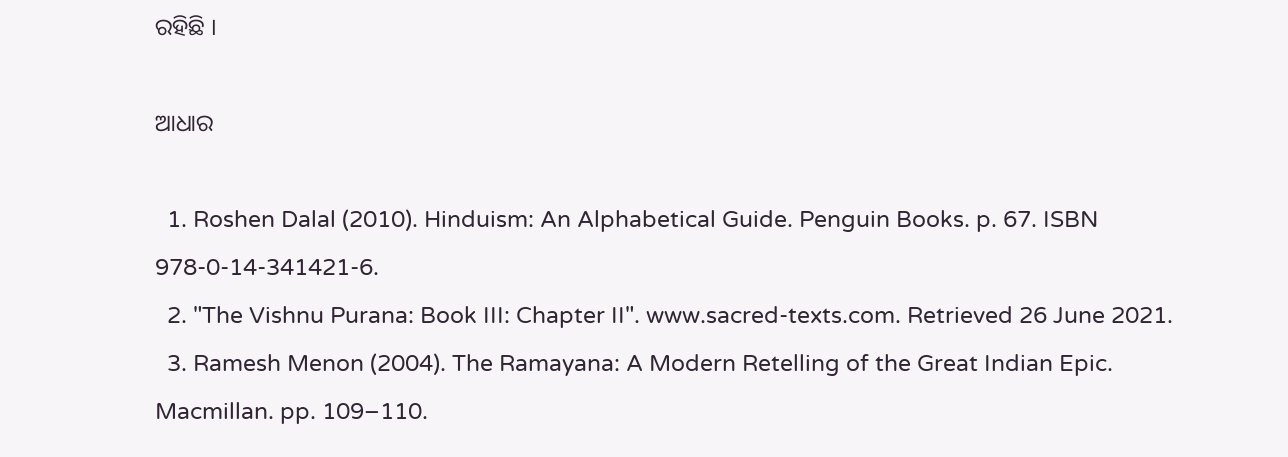ରହିଛି ।

ଆଧାର

  1. Roshen Dalal (2010). Hinduism: An Alphabetical Guide. Penguin Books. p. 67. ISBN 978-0-14-341421-6.
  2. "The Vishnu Purana: Book III: Chapter II". www.sacred-texts.com. Retrieved 26 June 2021.
  3. Ramesh Menon (2004). The Ramayana: A Modern Retelling of the Great Indian Epic. Macmillan. pp. 109–110.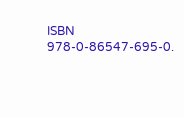ISBN 978-0-86547-695-0.